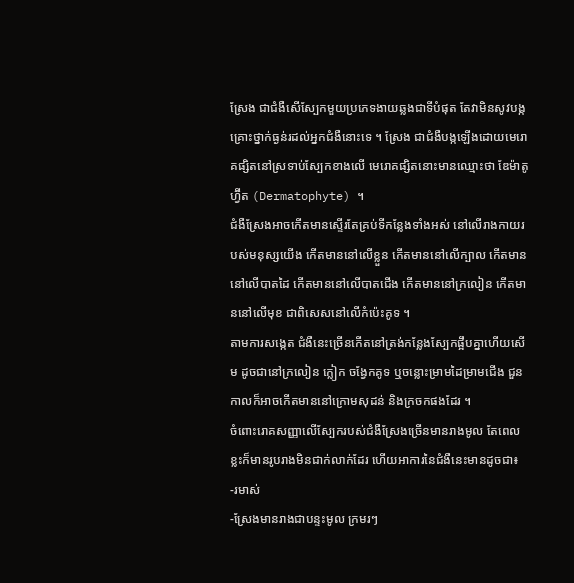ស្រែង ជាជំងឺសើស្បែកមួយប្រភេទងាយឆ្លងជាទីបំផុត តែវាមិនសូវបង្កគ្រោះថ្នាក់ធ្ងន់រដល់អ្នកជំងឺនោះទេ ។ ស្រែង ជាជំងឺបង្កឡើងដោយមេរោគផ្សិតនៅស្រទាប់ស្បែកខាងលើ មេរោគផ្សិតនោះមានឈ្មោះថា ឌែម៉ាតូហ្វ៊ីត (Dermatophyte) ។
ជំងឺស្រែងអាចកើតមានស្ទើរតែគ្រប់ទីកន្លែងទាំងអស់ នៅលើរាងកាយរបស់មនុស្សយើង កើតមាននៅលើខ្លួន កើតមាននៅលើក្បាល កើតមាននៅលើបាតដៃ កើតមាននៅលើបាតជើង កើតមាននៅក្រលៀន កើតមាននៅលើមុខ ជាពិសេសនៅលើកំប៉េះគូទ ។
តាមការសង្កេត ជំងឺនេះច្រើនកើតនៅត្រង់កន្លែងស្បែកផ្អឹបគ្នាហើយសើម ដូចជានៅក្រលៀន ក្លៀក ចង្វែកគូទ ឬចន្លោះម្រាមដៃម្រាមជើង ជួនកាលក៏អាចកើតមាននៅក្រោមសុដន់ និងក្រចកផងដែរ ។
ចំពោះរោគសញ្ញាលើស្បែករបស់ជំងឺស្រែងច្រើនមានរាងមូល តែពេលខ្លះក៏មានរូបរាងមិនជាក់លាក់ដែរ ហើយអាការនៃជំងឺនេះមានដូចជា៖
-រមាស់
-ស្រែងមានរាងជាបន្ទះមូល ក្រមរៗ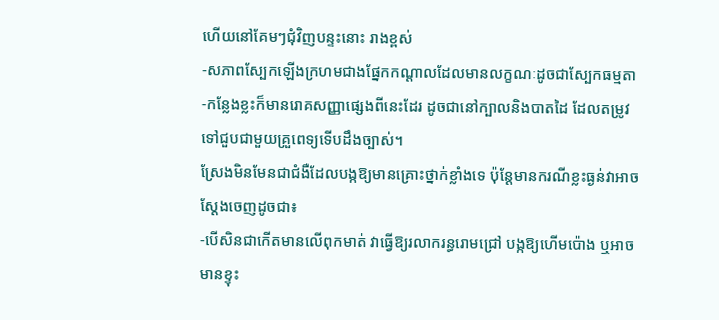ហើយនៅគែមៗជុំវិញបន្ទះនោះ រាងខ្ពស់
-សភាពស្បែកឡើងក្រហមជាងផ្នែកកណ្ដាលដែលមានលក្ខណៈដូចជាស្បែកធម្មតា
-កន្លែងខ្លះក៏មានរោគសញ្ញាផ្សេងពីនេះដែរ ដូចជានៅក្បាលនិងបាតដៃ ដែលតម្រូវទៅជួបជាមួយគ្រួពេទ្យទើបដឹងច្បាស់។
ស្រែងមិនមែនជាជំងឺដែលបង្កឱ្យមានគ្រោះថ្នាក់ខ្លាំងទេ ប៉ុន្ដែមានករណីខ្លះធ្ងន់វាអាចស្តែងចេញដូចជា៖
-បើសិនជាកើតមានលើពុកមាត់ វាធ្វើឱ្យរលាករន្ធរោមជ្រៅ បង្កឱ្យហើមប៉ោង ឬអាចមានខ្ទុះ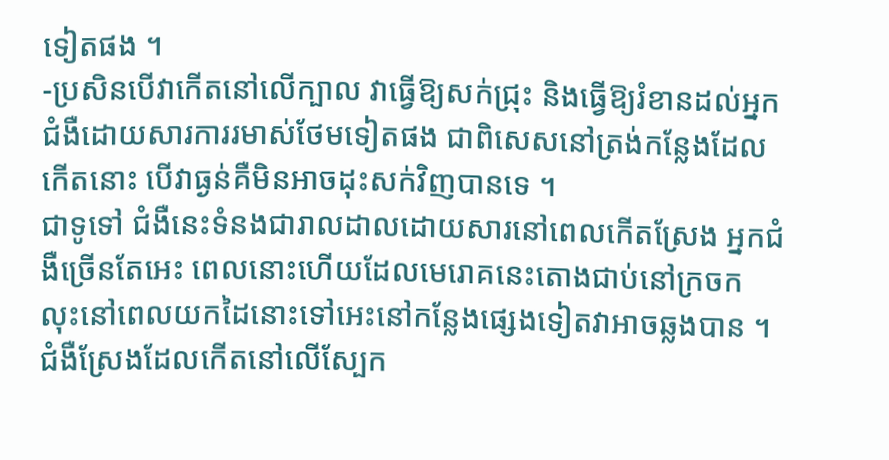ទៀតផង ។
-ប្រសិនបើវាកើតនៅលើក្បាល វាធ្វើឱ្យសក់ជ្រុះ និងធ្វើឱ្យរំខានដល់អ្នកជំងឺដោយសារការរមាស់ថែមទៀតផង ជាពិសេសនៅត្រង់កន្លែងដែលកើតនោះ បើវាធ្ងន់គឺមិនអាចដុះសក់វិញបានទេ ។
ជាទូទៅ ជំងឺនេះទំនងជារាលដាលដោយសារនៅពេលកើតស្រែង អ្នកជំងឺច្រើនតែអេះ ពេលនោះហើយដែលមេរោគនេះតោងជាប់នៅក្រចក លុះនៅពេលយកដៃនោះទៅអេះនៅកន្លែងផ្សេងទៀតវាអាចឆ្លងបាន ។
ជំងឺស្រែងដែលកើតនៅលើស្បែក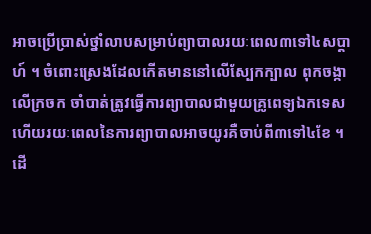អាចប្រើប្រាស់ថ្នាំលាបសម្រាប់ព្យាបាលរយៈពេល៣ទៅ៤សប្តាហ៍ ។ ចំពោះស្រេងដែលកើតមាននៅលើស្បែកក្បាល ពុកចង្កា លើក្រចក ចាំបាត់ត្រូវធ្វើការព្យាបាលជាមួយគ្រូពេទ្យឯកទេស ហើយរយៈពេលនៃការព្យាបាលអាចយូរគឺចាប់ពី៣ទៅ៤ខែ ។
ដើ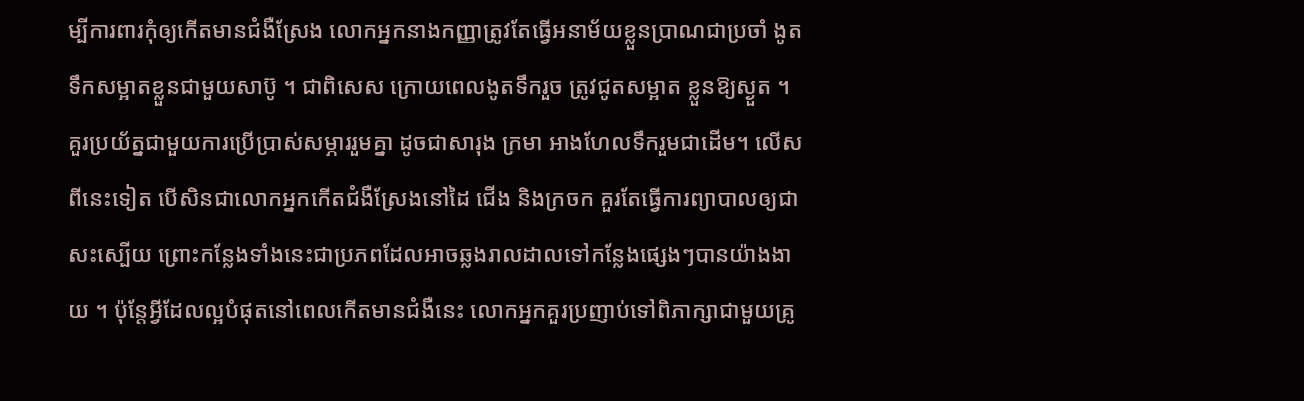ម្បីការពារកុំឲ្យកើតមានជំងឺស្រែង លោកអ្នកនាងកញ្ញាត្រូវតែធ្វើអនាម័យខ្លួនប្រាណជាប្រចាំ ងូតទឹកសម្អាតខ្លួនជាមួយសាប៊ូ ។ ជាពិសេស ក្រោយពេលងូតទឹករួច ត្រូវជូតសម្អាត ខ្លួនឱ្យស្ងួត ។
គួរប្រយ័ត្នជាមួយការប្រើប្រាស់សម្ភាររួមគ្នា ដូចជាសារុង ក្រមា អាងហែលទឹករួមជាដើម។ លើសពីនេះទៀត បើសិនជាលោកអ្នកកើតជំងឺស្រែងនៅដៃ ជើង និងក្រចក គួរតែធ្វើការព្យាបាលឲ្យជាសះស្បើយ ព្រោះកន្លែងទាំងនេះជាប្រភពដែលអាចឆ្លងរាលដាលទៅកន្លែងផ្សេងៗបានយ៉ាងងាយ ។ ប៉ុន្តែអ្វីដែលល្អបំផុតនៅពេលកើតមានជំងឺនេះ លោកអ្នកគួរប្រញាប់ទៅពិភាក្សាជាមួយគ្រូ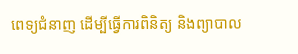ពេទ្យជំនាញ ដើម្បីធ្វើការពិនិត្យ និងព្យាបាល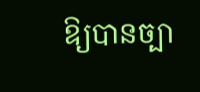ឱ្យបានច្បា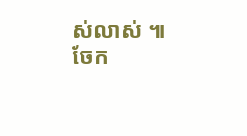ស់លាស់ ៕
ចែក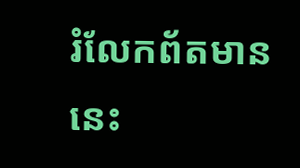រំលែកព័តមាននេះ